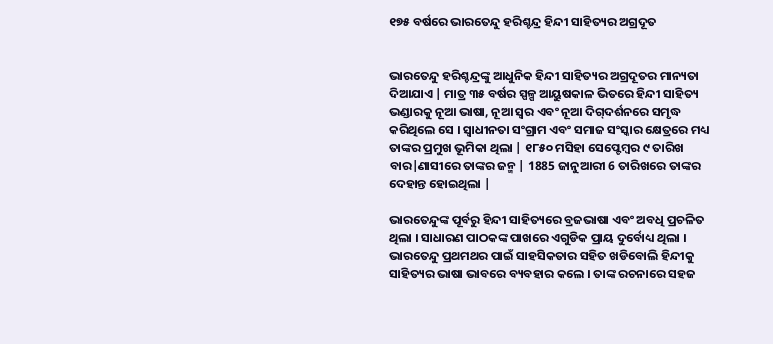୧୭୫ ବର୍ଷରେ ଭାରତେନ୍ଦୁ ହରିଶ୍ଚନ୍ଦ୍ର ହିନ୍ଦୀ ସାହିତ୍ୟର ଅଗ୍ରଦୂତ


ଭାରତେନ୍ଦୁ ହରିଶ୍ଚନ୍ଦ୍ରଙ୍କୁ ଆଧୁନିକ ହିନ୍ଦୀ ସାହିତ୍ୟର ଅଗ୍ରଦୂତର ମାନ୍ୟତା ଦିଆଯାଏ | ମାତ୍ର ୩୫ ବର୍ଷର ସ୍ପଳ୍ପ ଆୟୁଷକାଳ ଭିତରେ ହିନ୍ଦୀ ସାହିତ୍ୟ ଭଣ୍ଡାରକୁ ନୂଆ ଭାଷା, ନୂଆ ସ୍ୱର ଏବଂ ନୂଆ ଦିଗ୍‌ଦର୍ଶନରେ ସମୃଦ୍ଧ କରିଥିଲେ ସେ । ସ୍ୱାଧୀନତା ସଂଗ୍ରାମ ଏବଂ ସମାଜ ସଂସ୍କାର କ୍ଷେତ୍ରରେ ମଧ୍ୟ ତାଙ୍କର ପ୍ରମୁଖ ଭୂମିକା ଥିଲା | ୧୮୫୦ ମସିହା ସେପ୍ଟେମ୍ବର ୯ ତାରିଖ ବାର|ଣାସୀରେ ତାଙ୍କର ଜନ୍ମ | 1885 ଜାନୁଆରୀ 6 ତାରିଖରେ ତାଙ୍କର ଦେହାନ୍ତ ହୋଇଥିଲା |

ଭାରତେନ୍ଦୁଙ୍କ ପୂର୍ବରୁ ହିନ୍ଦୀ ସାହିତ୍ୟରେ ବ୍ରଜଭାଷା ଏବଂ ଅବଧି ପ୍ରଚଳିତ ଥିଲା । ସାଧାରଣ ପାଠକଙ୍କ ପାଖରେ ଏଗୁଡିକ ପ୍ରାୟ ଦୁର୍ବୋଧ୍ୟ ଥିଲା । ଭାରତେନ୍ଦୁ ପ୍ରଥମଥର ପାଇଁ ସାହସିକତାର ସହିତ ଖଡିବୋଲି ହିନ୍ଦୀକୁ ସାହିତ୍ୟର ଭାଷା ଭାବରେ ବ୍ୟବହାର କଲେ । ତାଙ୍କ ରଚନାରେ ସହଜ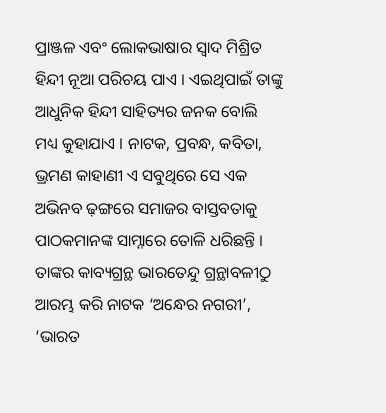ପ୍ରାଞ୍ଜଳ ଏବଂ ଲୋକଭାଷାର ସ୍ୱାଦ ମିଶ୍ରିତ ହିନ୍ଦୀ ନୂଆ ପରିଚୟ ପାଏ । ଏଇଥିପାଇଁ ତାଙ୍କୁ ଆଧୁନିକ ହିନ୍ଦୀ ସାହିତ୍ୟର ଜନକ ବୋଲି ମଧ୍ୟ କୁହାଯାଏ । ନାଟକ, ପ୍ରବନ୍ଧ, କବିତା, ଭ୍ରମଣ କାହାଣୀ ଏ ସବୁଥିରେ ସେ ଏକ ଅଭିନବ ଢ଼ଙ୍ଗରେ ସମାଜର ବାସ୍ତବତାକୁ ପାଠକମାନଙ୍କ ସାମ୍ନାରେ ତୋଳି ଧରିଛନ୍ତି । ତାଙ୍କର କାବ୍ୟଗ୍ରନ୍ଥ ଭାରତେନ୍ଦୁ ଗ୍ରନ୍ଥାବଳୀଠୁ ଆରମ୍ଭ କରି ନାଟକ ‘ଅନ୍ଧେର ନଗରୀ’, ‘ଭାରତ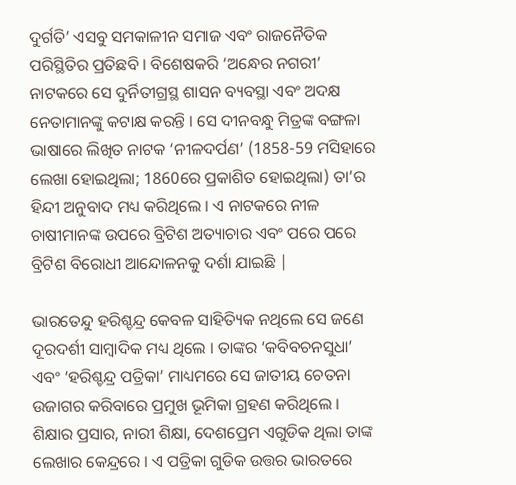ଦୁର୍ଗତି’ ଏସବୁ ସମକାଳୀନ ସମାଜ ଏବଂ ରାଜନୈତିକ ପରିସ୍ଥିତିର ପ୍ରତିଛବି । ବିଶେଷକରି ‘ଅନ୍ଧେର ନଗରୀ’ ନାଟକରେ ସେ ଦୁର୍ନିତୀଗ୍ରସ୍ଥ ଶାସନ ବ୍ୟବସ୍ଥା ଏବଂ ଅଦକ୍ଷ ନେତାମାନଙ୍କୁ କଟାକ୍ଷ କରନ୍ତି । ସେ ଦୀନବନ୍ଧୁ ମିତ୍ରଙ୍କ ବଙ୍ଗଳା ଭାଷାରେ ଲିଖିତ ନାଟକ ‘ନୀଳଦର୍ପଣ’ (1858-59 ମସିହାରେ ଲେଖା ହୋଇଥିଲା; 1860ରେ ପ୍ରକାଶିତ ହୋଇଥିଲା) ତା’ର ହିନ୍ଦୀ ଅନୁବାଦ ମଧ୍ୟ କରିଥିଲେ । ଏ ନାଟକରେ ନୀଳ ଚାଷୀମାନଙ୍କ ଉପରେ ବ୍ରିଟିଶ ଅତ୍ୟାଚାର ଏବଂ ପରେ ପରେ ବ୍ରିଟିଶ ବିରୋଧୀ ଆନ୍ଦୋଳନକୁ ଦର୍ଶା ଯାଇଛି |

ଭାରତେନ୍ଦୁ ହରିଶ୍ଚନ୍ଦ୍ର କେବଳ ସାହିତ୍ୟିକ ନଥିଲେ ସେ ଜଣେ ଦୂରଦର୍ଶୀ ସାମ୍ବାଦିକ ମଧ୍ୟ ଥିଲେ । ତାଙ୍କର ‘କବିବଚନସୁଧା’ ଏବଂ ‘ହରିଶ୍ଚନ୍ଦ୍ର ପତ୍ରିକା’ ମାଧ୍ୟମରେ ସେ ଜାତୀୟ ଚେତନା ଉଜାଗର କରିବାରେ ପ୍ରମୁଖ ଭୂମିକା ଗ୍ରହଣ କରିଥିଲେ । ଶିକ୍ଷାର ପ୍ରସାର, ନାରୀ ଶିକ୍ଷା, ଦେଶପ୍ରେମ ଏଗୁଡିକ ଥିଲା ତାଙ୍କ ଲେଖାର କେନ୍ଦ୍ରରେ । ଏ ପତ୍ରିକା ଗୁଡିକ ଉତ୍ତର ଭାରତରେ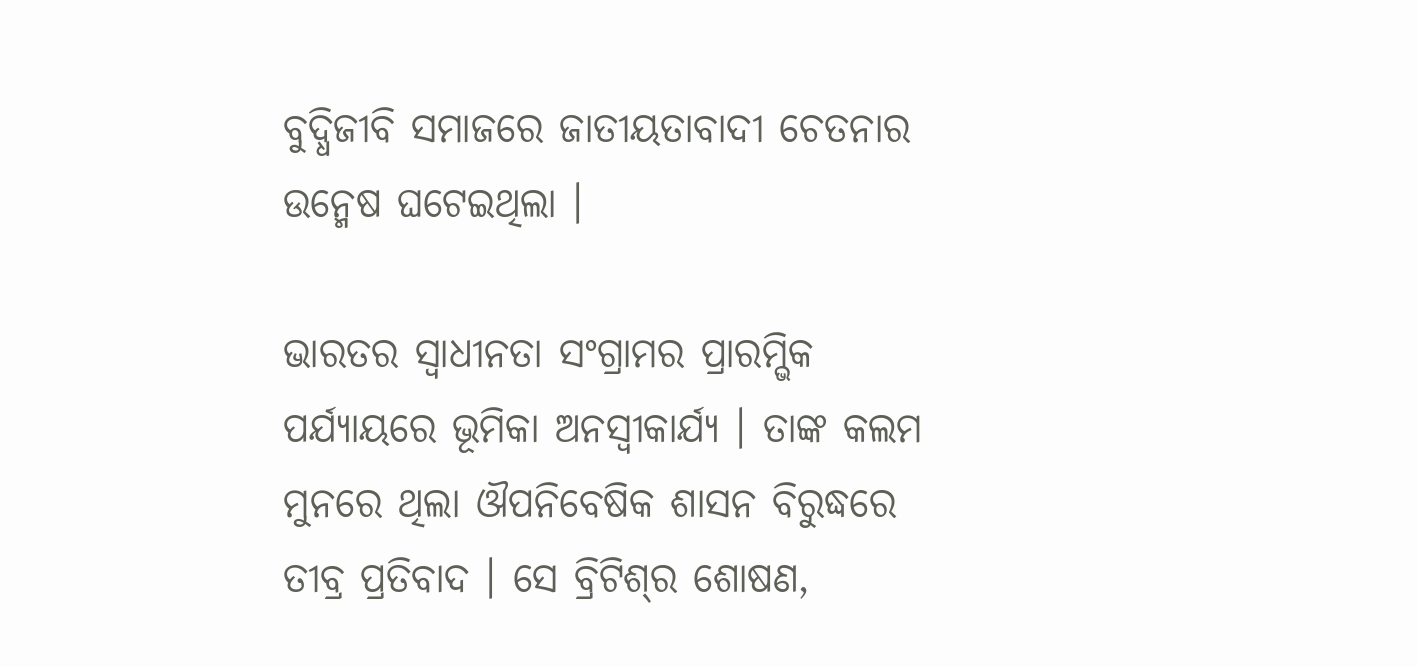ବୁଦ୍ଧିଜୀବି ସମାଜରେ ଜାତୀୟତାବାଦୀ ଚେତନାର ଉନ୍ମେଷ ଘଟେଇଥିଲା ।

ଭାରତର ସ୍ୱାଧୀନତା ସଂଗ୍ରାମର ପ୍ରାରମ୍ଭିକ ପର୍ଯ୍ୟାୟରେ ଭୂମିକା ଅନସ୍ୱୀକାର୍ଯ୍ୟ । ତାଙ୍କ କଲମ ମୁନରେ ଥିଲା ଔପନିବେଷିକ ଶାସନ ବିରୁଦ୍ଧରେ ତୀବ୍ର ପ୍ରତିବାଦ । ସେ ବ୍ରିଟିଶ୍‌ର ଶୋଷଣ,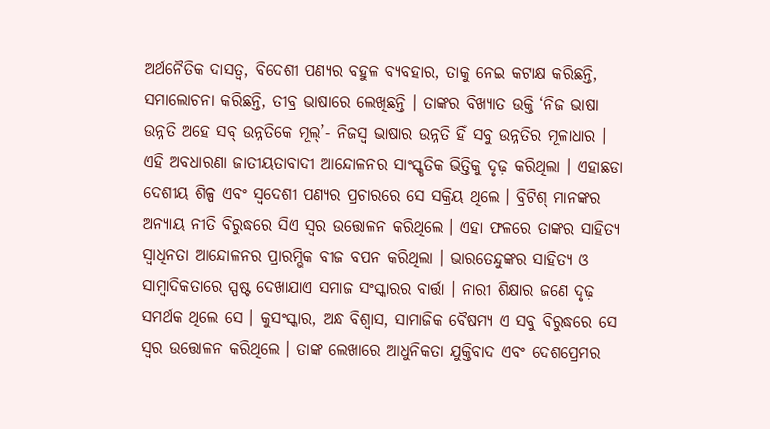ଅର୍ଥନୈତିକ ଦାସତ୍ୱ, ବିଦେଶୀ ପଣ୍ୟର ବହୁଳ ବ୍ୟବହାର, ତାକୁ ନେଇ କଟାକ୍ଷ କରିଛନ୍ତି, ସମାଲୋଚନା କରିଛନ୍ତି, ତୀବ୍ର ଭାଷାରେ ଲେଖିଛନ୍ତି । ତାଙ୍କର ବିଖ୍ୟାତ ଉକ୍ତି ‘ନିଜ ଭାଷା ଉନ୍ନତି ଅହେ ସବ୍ ଉନ୍ନତିକେ ମୂଲ୍’- ନିଜସ୍ୱ ଭାଷାର ଉନ୍ନତି ହିଁ ସବୁ ଉନ୍ନତିର ମୂଳାଧାର । ଏହି ଅବଧାରଣା ଜାତୀୟତାବାଦୀ ଆନ୍ଦୋଳନର ସାଂସ୍କୃତିକ ଭିତ୍ତିକୁ ଦୃଢ଼ କରିଥିଲା । ଏହାଛଡା ଦେଶୀୟ ଶିଳ୍ପ ଏବଂ ସ୍ୱଦେଶୀ ପଣ୍ୟର ପ୍ରଚାରରେ ସେ ସକ୍ରିୟ ଥିଲେ । ବ୍ରିଟିଶ୍ ମାନଙ୍କର ଅନ୍ୟାୟ ନୀତି ବିରୁଦ୍ଧରେ ସିଏ ସ୍ୱର ଉତ୍ତୋଳନ କରିଥିଲେ । ଏହା ଫଳରେ ତାଙ୍କର ସାହିତ୍ୟ ସ୍ୱାଧିନତା ଆନ୍ଦୋଳନର ପ୍ରାରମ୍ଭିକ ବୀଜ ବପନ କରିଥିଲା । ଭାରତେନ୍ଦୁଙ୍କର ସାହିତ୍ୟ ଓ ସାମ୍ବାଦିକତାରେ ସ୍ପଷ୍ଟ ଦେଖାଯାଏ ସମାଜ ସଂସ୍କାରର ବାର୍ତ୍ତା । ନାରୀ ଶିକ୍ଷାର ଜଣେ ଦୃଢ଼ ସମର୍ଥକ ଥିଲେ ସେ । କୁସଂସ୍କାର, ଅନ୍ଧ ବିଶ୍ୱାସ, ସାମାଜିକ ବୈଷମ୍ୟ ଏ ସବୁ ବିରୁଦ୍ଧରେ ସେ ସ୍ୱର ଉତ୍ତୋଳନ କରିଥିଲେ । ତାଙ୍କ ଲେଖାରେ ଆଧୁନିକତା ଯୁକ୍ତିବାଦ ଏବଂ ଦେଶପ୍ରେମର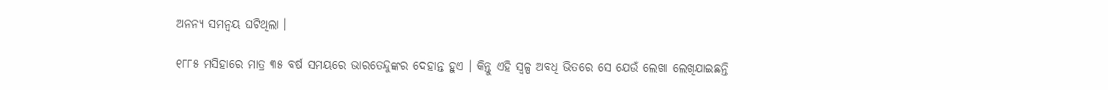ଅନନ୍ୟ ସମନ୍ୱୟ ଘଟିଥିଲା ।

୧୮୮୫ ମସିହାରେ ମାତ୍ର ୩୫ ବର୍ଷ ସମୟରେ ଭାରତେନ୍ଦୁଙ୍କର ଦେହାନ୍ତ ହୁଏ । କିନ୍ତୁ ଏହି ସ୍ୱଳ୍ପ ଅବଧି ଭିତରେ ସେ ଯେଉଁ ଲେଖା ଲେଖିଯାଇଛନ୍ତି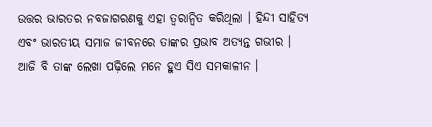ଉତ୍ତର ଭାରତର ନବଜାଗରଣକୁ ଏହା ତ୍ୱରାନ୍ୱିତ କରିଥିଲା । ହିନ୍ଦୀ ସାହିତ୍ୟ ଏବଂ ଭାରତୀୟ ସମାଜ ଜୀବନରେ ତାଙ୍କର ପ୍ରଭାବ ଅତ୍ୟନ୍ତ ଗଭୀର । ଆଜି ବି ତାଙ୍କ ଲେଖା ପଢ଼ିଲେ ମନେ ହୁଏ ସିଏ ସମକାଳୀନ ।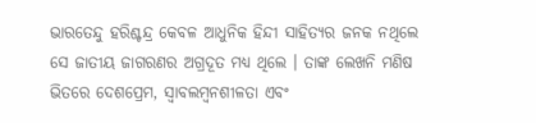ଭାରତେନ୍ଦୁ ହରିଶ୍ଚନ୍ଦ୍ର କେବଳ ଆଧୁନିକ ହିନ୍ଦୀ ସାହିତ୍ୟର ଜନକ ନଥିଲେ ସେ ଜାତୀୟ ଜାଗରଣର ଅଗ୍ରଦୂତ ମଧ୍ୟ ଥିଲେ । ତାଙ୍କ ଲେଖନି ମଣିଷ ଭିତରେ ଦେଶପ୍ରେମ, ସ୍ୱାବଲମ୍ବନଶୀଳତା ଏବଂ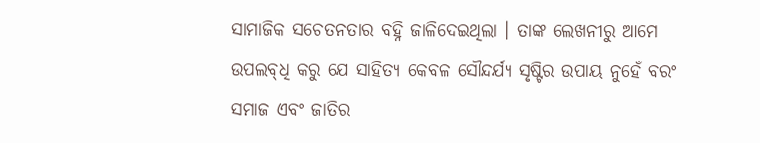ସାମାଜିକ ସଚେତନତାର ବହ୍ନି ଜାଳିଦେଇଥିଲା । ତାଙ୍କ ଲେଖନୀରୁ ଆମେ ଉପଲବ୍‌ଧି କରୁ ଯେ ସାହିତ୍ୟ କେବଳ ସୌନ୍ଦର୍ଯ୍ୟ ସୃଷ୍ଟିର ଉପାୟ ନୁହେଁ ବରଂ ସମାଜ ଏବଂ ଜାତିର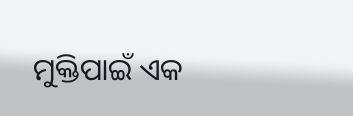ମୁକ୍ତିପାଇଁ ଏକ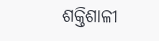ଶକ୍ତିଶାଳୀ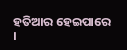ହତିଆର ହେଇପାରେ ।